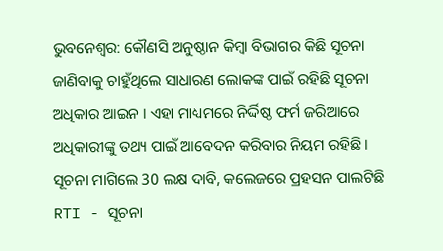ଭୁବନେଶ୍ବର: କୌଣସି ଅନୁଷ୍ଠାନ କିମ୍ବା ବିଭାଗର କିଛି ସୂଚନା ଜାଣିବାକୁ ଚାହୁଁଥିଲେ ସାଧାରଣ ଲୋକଙ୍କ ପାଇଁ ରହିଛି ସୂଚନା ଅଧିକାର ଆଇନ । ଏହା ମାଧ୍ୟମରେ ନିର୍ଦ୍ଦିଷ୍ଠ ଫର୍ମ ଜରିଆରେ ଅଧିକାରୀଙ୍କୁ ତଥ୍ୟ ପାଇଁ ଆବେଦନ କରିବାର ନିୟମ ରହିଛି ।
ସୂଚନା ମାଗିଲେ 30 ଲକ୍ଷ ଦାବି, କଲେଜରେ ପ୍ରହସନ ପାଲଟିଛି RTI - ସୂଚନା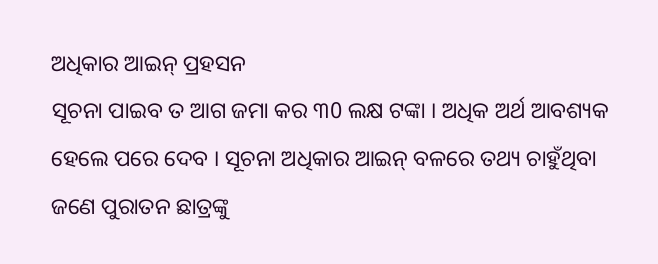ଅଧିକାର ଆଇନ୍ ପ୍ରହସନ
ସୂଚନା ପାଇବ ତ ଆଗ ଜମା କର ୩0 ଲକ୍ଷ ଟଙ୍କା । ଅଧିକ ଅର୍ଥ ଆବଶ୍ୟକ ହେଲେ ପରେ ଦେବ । ସୂଚନା ଅଧିକାର ଆଇନ୍ ବଳରେ ତଥ୍ୟ ଚାହୁଁଥିବା ଜଣେ ପୁରାତନ ଛାତ୍ରଙ୍କୁ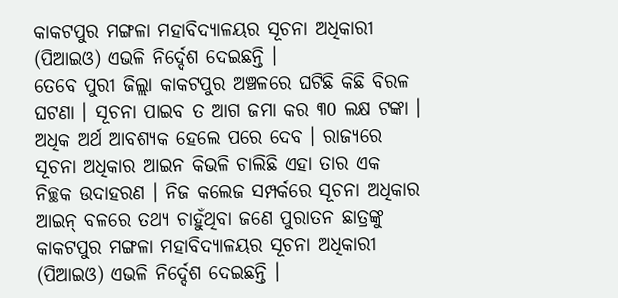କାକଟପୁର ମଙ୍ଗଳା ମହାବିଦ୍ୟାଳୟର ସୂଚନା ଅଧିକାରୀ (ପିଆଇଓ) ଏଭଳି ନିର୍ଦ୍ଦେଶ ଦେଇଛନ୍ତି ।
ତେବେ ପୁରୀ ଜିଲ୍ଲା କାକଟପୁର ଅଞ୍ଚଳରେ ଘଟିଛି କିଛି ବିରଳ ଘଟଣା । ସୂଚନା ପାଇବ ତ ଆଗ ଜମା କର ୩0 ଲକ୍ଷ ଟଙ୍କା । ଅଧିକ ଅର୍ଥ ଆବଶ୍ୟକ ହେଲେ ପରେ ଦେବ । ରାଜ୍ୟରେ ସୂଚନା ଅଧିକାର ଆଇନ କିଭଳି ଚାଲିଛି ଏହା ତାର ଏକ ନିଚ୍ଛକ ଉଦାହରଣ । ନିଜ କଲେଜ ସମ୍ପର୍କରେ ସୂଚନା ଅଧିକାର ଆଇନ୍ ବଳରେ ତଥ୍ୟ ଚାହୁଁଥିବା ଜଣେ ପୁରାତନ ଛାତ୍ରଙ୍କୁ କାକଟପୁର ମଙ୍ଗଳା ମହାବିଦ୍ୟାଳୟର ସୂଚନା ଅଧିକାରୀ (ପିଆଇଓ) ଏଭଳି ନିର୍ଦ୍ଦେଶ ଦେଇଛନ୍ତି ।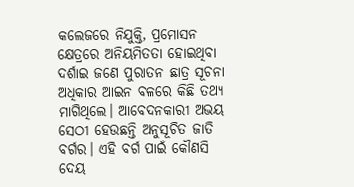କଲେଜରେ ନିଯୁକ୍ତି, ପ୍ରମୋସନ କ୍ଷେତ୍ରରେ ଅନିୟମିତତା ହୋଇଥିବା ଦର୍ଶାଇ ଜଣେ ପୁରାତନ ଛାତ୍ର ସୂଚନା ଅଧିକାର ଆଇନ ବଳରେ କିଛି ତଥ୍ୟ ମାଗିଥିଲେ। ଆବେଦନକାରୀ ଅଭୟ ସେଠୀ ହେଉଛନ୍ତି ଅନୁସୂଚିତ ଜାତି ବର୍ଗର। ଏହି ବର୍ଗ ପାଇଁ କୌଣସି ଦେୟ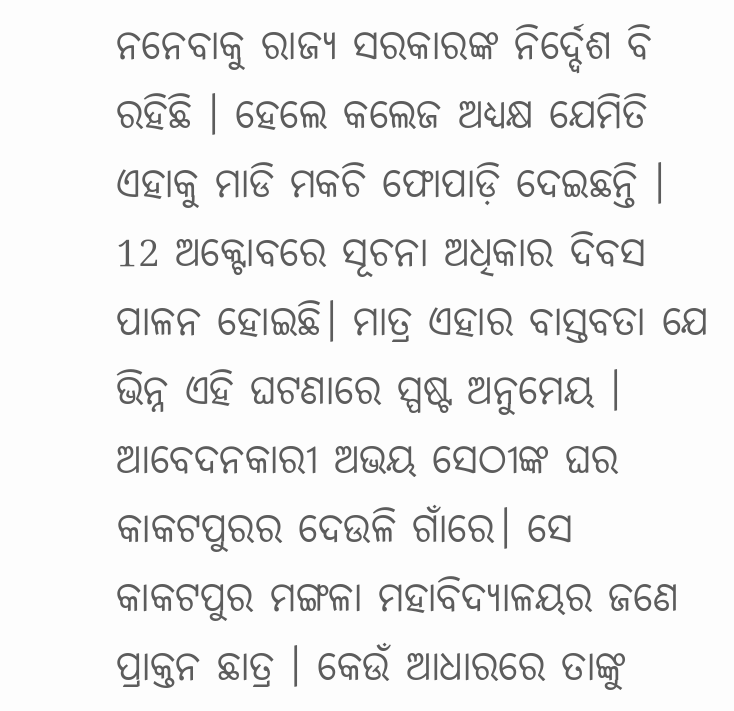ନନେବାକୁ ରାଜ୍ୟ ସରକାରଙ୍କ ନିର୍ଦ୍ଦେଶ ବି ରହିଛି । ହେଲେ କଲେଜ ଅଧ୍ୟକ୍ଷ ଯେମିତି ଏହାକୁ ମାଡି ମକଚି ଫୋପାଡ଼ି ଦେଇଛନ୍ତି । 12 ଅକ୍ଟୋବରେ ସୂଚନା ଅଧିକାର ଦିବସ ପାଳନ ହୋଇଛି। ମାତ୍ର ଏହାର ବାସ୍ତବତା ଯେ ଭିନ୍ନ ଏହି ଘଟଣାରେ ସ୍ପଷ୍ଟ ଅନୁମେୟ ।
ଆବେଦନକାରୀ ଅଭୟ ସେଠୀଙ୍କ ଘର କାକଟପୁରର ଦେଉଳି ଗାଁରେ। ସେ କାକଟପୁର ମଙ୍ଗଳା ମହାବିଦ୍ୟାଳୟର ଜଣେ ପ୍ରାକ୍ତନ ଛାତ୍ର । କେଉଁ ଆଧାରରେ ତାଙ୍କୁ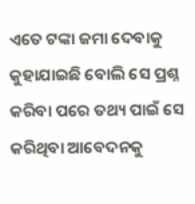ଏତେ ଟଙ୍କା ଜମା ଦେବାକୁ କୁହାଯାଇଛି ବୋଲି ସେ ପ୍ରଶ୍ନ କରିବା ପରେ ତଥ୍ୟ ପାଇଁ ସେ କରିଥିବା ଆବେଦନକୁ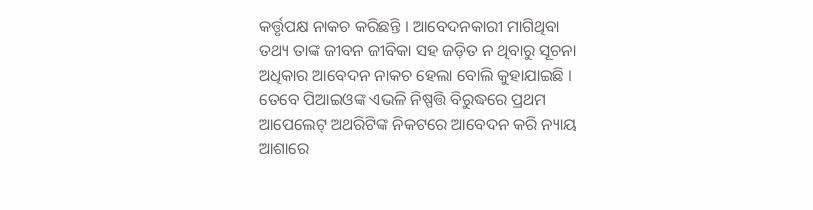କର୍ତ୍ତୃପକ୍ଷ ନାକଚ କରିଛନ୍ତି । ଆବେଦନକାରୀ ମାଗିଥିବା ତଥ୍ୟ ତାଙ୍କ ଜୀବନ ଜୀବିକା ସହ ଜଡ଼ିତ ନ ଥିବାରୁ ସୂଚନା ଅଧିକାର ଆବେଦନ ନାକଚ ହେଲା ବୋଲି କୁହାଯାଇଛି । ତେବେ ପିଆଇଓଙ୍କ ଏଭଳି ନିଷ୍ପତ୍ତି ବିରୁଦ୍ଧରେ ପ୍ରଥମ ଆପେଲେଟ୍ ଅଥରିଟିଙ୍କ ନିକଟରେ ଆବେଦନ କରି ନ୍ୟାୟ ଆଶାରେ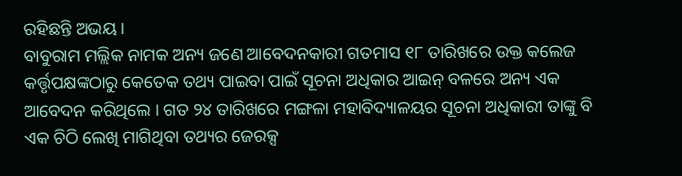ରହିଛନ୍ତି ଅଭୟ ।
ବାବୁରାମ ମଲ୍ଲିକ ନାମକ ଅନ୍ୟ ଜଣେ ଆବେଦନକାରୀ ଗତମାସ ୧୮ ତାରିଖରେ ଉକ୍ତ କଲେଜ କର୍ତ୍ତୃପକ୍ଷଙ୍କଠାରୁ କେତେକ ତଥ୍ୟ ପାଇବା ପାଇଁ ସୂଚନା ଅଧିକାର ଆଇନ୍ ବଳରେ ଅନ୍ୟ ଏକ ଆବେଦନ କରିଥିଲେ । ଗତ ୨୪ ତାରିଖରେ ମଙ୍ଗଳା ମହାବିଦ୍ୟାଳୟର ସୂଚନା ଅଧିକାରୀ ତାଙ୍କୁ ବି ଏକ ଚିଠି ଲେଖି ମାଗିଥିବା ତଥ୍ୟର ଜେରକ୍ସ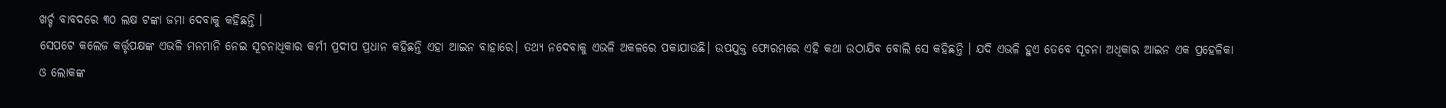ଖର୍ଚ୍ଚ ବାବଦରେ ୩୦ ଲକ୍ଷ ଟଙ୍କା ଜମା ଦେବାକୁ କହିଛନ୍ତି ।
ସେପଟେ କଲେଜ କର୍ତ୍ତୃପକ୍ଷଙ୍କ ଏଭଳି ମନମାନି ନେଇ ସୂଚନାଧିକାର କର୍ମୀ ପ୍ରଦୀପ ପ୍ରଧାନ କହିଛନ୍ତି ଏହା ଆଇନ ବାହାରେ। ତଥ୍ୟ ନଦେବାକୁ ଏଭଳି ଅକଳରେ ପକାଯାଉଛି। ଉପଯୁକ୍ତ ଫୋରମରେ ଏହି କଥା ଉଠାଯିବ ବୋଲି ସେ କହିଛନ୍ତି । ଯଦି ଏଭଳି ହୁଏ ତେବେ ସୂଚନା ଅଧିକାର ଆଇନ ଏକ ପ୍ରହେଳିକା ଓ ଲୋକଙ୍କ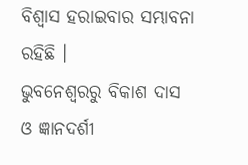ବିଶ୍ୱାସ ହରାଇବାର ସମ୍ଭାବନା ରହିଛି ।
ଭୁବନେଶ୍ୱରରୁ ବିକାଶ ଦାସ ଓ ଜ୍ଞାନଦର୍ଶୀ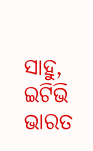ସାହୁ, ଇଟିଭି ଭାରତ